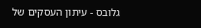גלובס - עיתון העסקים של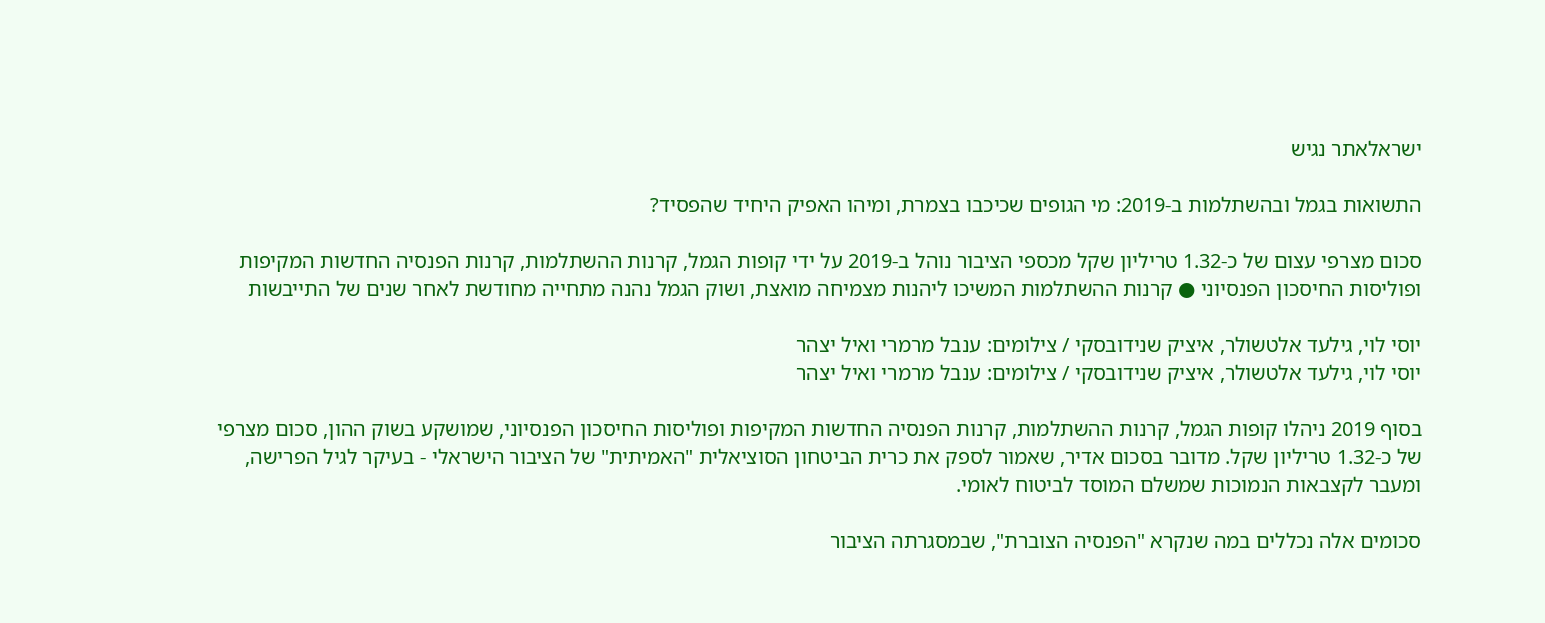ישראלאתר נגיש

התשואות בגמל ובהשתלמות ב-2019: מי הגופים שכיכבו בצמרת, ומיהו האפיק היחיד שהפסיד?

סכום מצרפי עצום של כ-1.32 טריליון שקל מכספי הציבור נוהל ב-2019 על ידי קופות הגמל, קרנות ההשתלמות, קרנות הפנסיה החדשות המקיפות ופוליסות החיסכון הפנסיוני ● קרנות ההשתלמות המשיכו ליהנות מצמיחה מואצת, ושוק הגמל נהנה מתחייה מחודשת לאחר שנים של התייבשות

יוסי לוי, גילעד אלטשולר, איציק שנידובסקי / צילומים: ענבל מרמרי ואיל יצהר
יוסי לוי, גילעד אלטשולר, איציק שנידובסקי / צילומים: ענבל מרמרי ואיל יצהר

בסוף 2019 ניהלו קופות הגמל, קרנות ההשתלמות, קרנות הפנסיה החדשות המקיפות ופוליסות החיסכון הפנסיוני, שמושקע בשוק ההון, סכום מצרפי של כ-1.32 טריליון שקל. מדובר בסכום אדיר, שאמור לספק את כרית הביטחון הסוציאלית "האמיתית" של הציבור הישראלי - בעיקר לגיל הפרישה, ומעבר לקצבאות הנמוכות שמשלם המוסד לביטוח לאומי.

סכומים אלה נכללים במה שנקרא "הפנסיה הצוברת", שבמסגרתה הציבור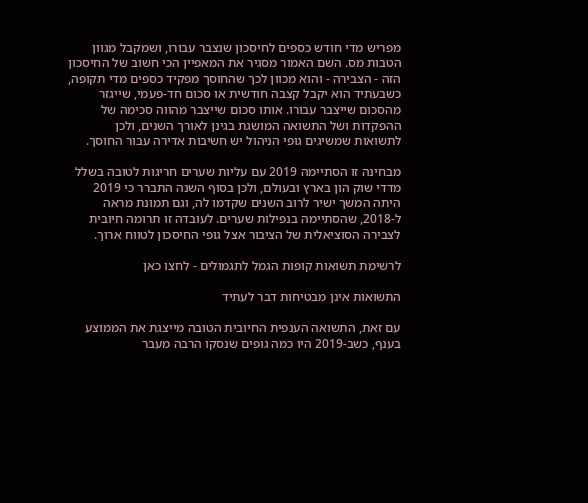מפריש מדי חודש כספים לחיסכון שנצבר עבורו, ושמקבל מגוון הטבות מס. השם האמור מסגיר את המאפיין הכי חשוב של החיסכון הזה - הצבירה - והוא מכוון לכך שהחוסך מפקיד כספים מדי תקופה, כשבעתיד הוא יקבל קצבה חודשית או סכום חד-פעמי, שייגזר מהסכום שייצבר עבורו. אותו סכום שייצבר מהווה סכימה של ההפקדות ושל התשואה המושגת בגינן לאורך השנים, ולכן לתשואות שמשיגים גופי הניהול יש חשיבות אדירה עבור החוסך.

מבחינה זו הסתיימה 2019 עם עליות שערים חריגות לטובה בשלל מדדי שוק הון בארץ ובעולם, ולכן בסוף השנה התברר כי 2019 היתה המשך ישיר לרוב השנים שקדמו לה, וגם תמונת מראה ל-2018, שהסתיימה בנפילות שערים. לעובדה זו תרומה חיובית לצבירה הסוציאלית של הציבור אצל גופי החיסכון לטווח ארוך.

לרשימת תשואות קופות הגמל לתגמולים - לחצו כאן

התשואות אינן מבטיחות דבר לעתיד

עם זאת, התשואה הענפית החיובית הטובה מייצגת את הממוצע בענף, כשב-2019 היו כמה גופים שנסקו הרבה מעבר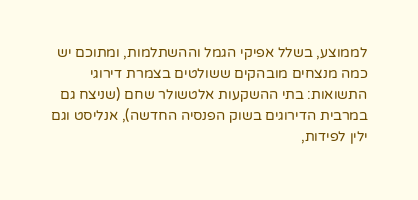לממוצע, בשלל אפיקי הגמל וההשתלמות, ומתוכם יש כמה מנצחים מובהקים ששולטים בצמרת דירוגי התשואות: בתי ההשקעות אלטשולר שחם (שניצח גם במרבית הדירוגים בשוק הפנסיה החדשה), אנליסט וגם ילין לפידות,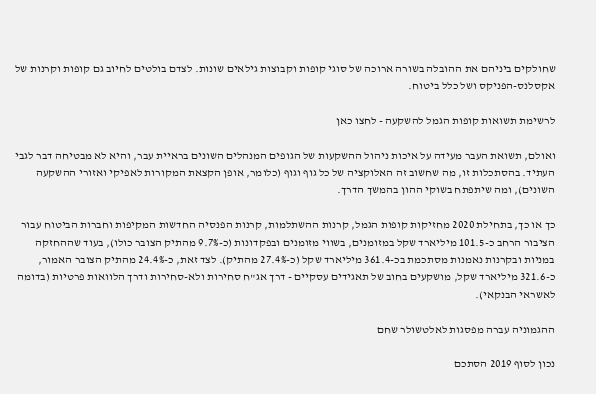שחולקים ביניהם את ההובלה בשורה ארוכה של סוגי קופות וקבוצות גילאים שונות. לצדם בולטים לחיוב גם קופות וקרנות של אקסלנס-הפניקס ושל כלל ביטוח.

לרשימת תשואות קופות הגמל להשקעה - לחצו כאן

ואולם, תשואת העבר מעידה על איכות ניהול ההשקעות של הגופים המנהלים השונים בראיית עבר, והיא לא מבטיחה דבר לגבי העתיד. בהסתכלות זו, מה שחשוב זה האלוקציה של כל גוף וגוף (כלומר, אופן הקצאת המקורות לאפיקי ואזורי ההשקעה השונים), ומה שיתפתח בשוקי ההון בהמשך הדרך.

כך או כך, בתחילת 2020 מחזיקות קופות הגמל, קרנות ההשתלמות, קרנות הפנסיה החדשות המקיפות וחברות הביטוח עבור הציבור הרחב כ-101.5 מיליארד שקל במזומנים, בשווי מזומנים ובפקדונות (כ-9.7% מהתיק הצובר כולו), בעוד שההחזקה במניות ובקרנות נאמנות מסתכמת בכ-361.4 מיליארד שקל (כ-27.4% מהתיק). לצד זאת, כ-24.4% מהתיק הצובר האמור, כ-321.6 מיליארד שקל, מושקעים בחוב של תאגידים עסקיים - דרך אג"ח סחירות ולא-סחירות ודרך הלוואות פרטיות (בדומה לאשראי הבנקאי).

ההגמוניה עברה מפסגות לאלטשולר שחם

נכון לסוף 2019 הסתכם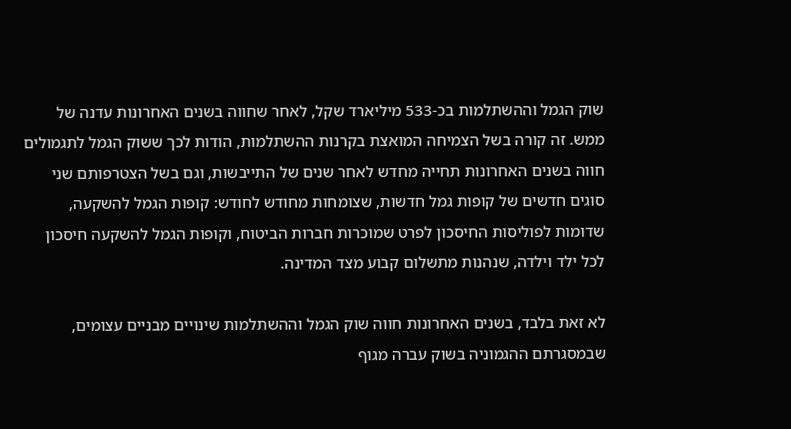שוק הגמל וההשתלמות בכ-533 מיליארד שקל, לאחר שחווה בשנים האחרונות עדנה של ממש. זה קורה בשל הצמיחה המואצת בקרנות ההשתלמות, הודות לכך ששוק הגמל לתגמולים חווה בשנים האחרונות תחייה מחדש לאחר שנים של התייבשות, וגם בשל הצטרפותם שני סוגים חדשים של קופות גמל חדשות, שצומחות מחודש לחודש: קופות הגמל להשקעה, שדומות לפוליסות החיסכון לפרט שמוכרות חברות הביטוח, וקופות הגמל להשקעה חיסכון לכל ילד וילדה, שנהנות מתשלום קבוע מצד המדינה.

לא זאת בלבד, בשנים האחרונות חווה שוק הגמל וההשתלמות שינויים מבניים עצומים, שבמסגרתם ההגמוניה בשוק עברה מגוף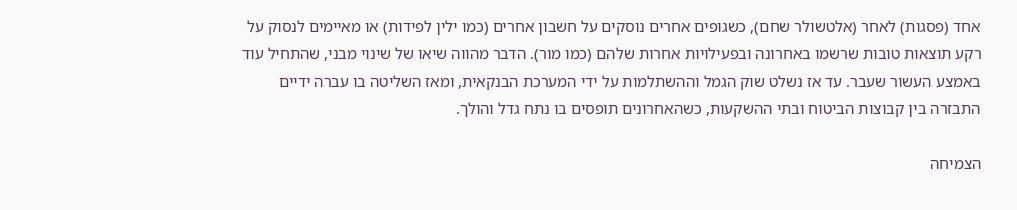אחד (פסגות) לאחר (אלטשולר שחם), כשגופים אחרים נוסקים על חשבון אחרים (כמו ילין לפידות) או מאיימים לנסוק על רקע תוצאות טובות שרשמו באחרונה ובפעילויות אחרות שלהם (כמו מור). הדבר מהווה שיאו של שינוי מבני, שהתחיל עוד באמצע העשור שעבר. עד אז נשלט שוק הגמל וההשתלמות על ידי המערכת הבנקאית, ומאז השליטה בו עברה ידיים התבזרה בין קבוצות הביטוח ובתי ההשקעות, כשהאחרונים תופסים בו נתח גדל והולך.

הצמיחה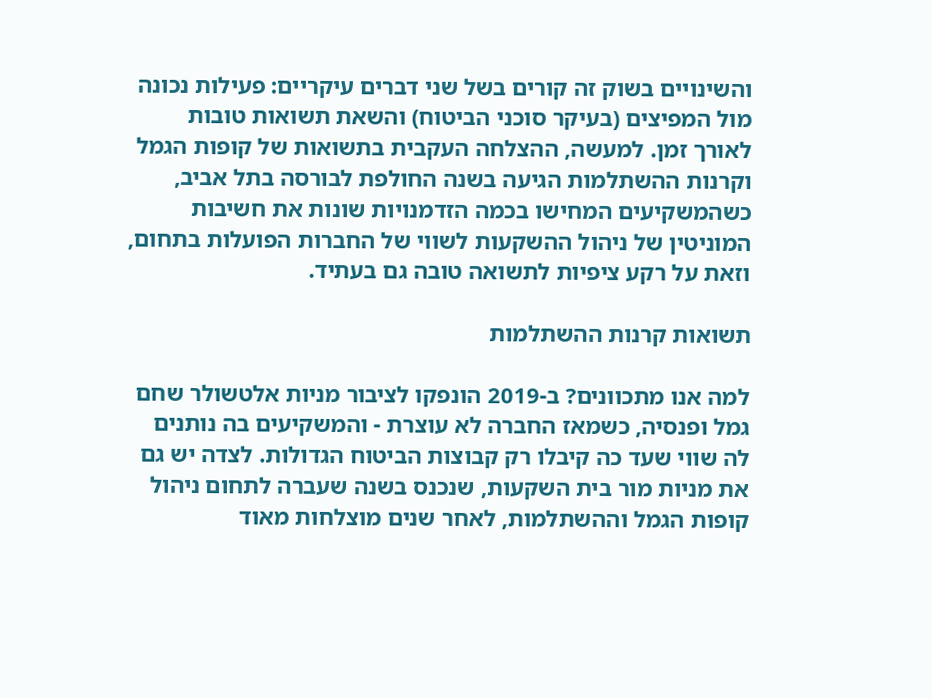והשינויים בשוק זה קורים בשל שני דברים עיקריים: פעילות נכונה מול המפיצים (בעיקר סוכני הביטוח) והשאת תשואות טובות לאורך זמן. למעשה, ההצלחה העקבית בתשואות של קופות הגמל וקרנות ההשתלמות הגיעה בשנה החולפת לבורסה בתל אביב, כשהמשקיעים המחישו בכמה הזדמנויות שונות את חשיבות המוניטין של ניהול ההשקעות לשווי של החברות הפועלות בתחום, וזאת על רקע ציפיות לתשואה טובה גם בעתיד.

תשואות קרנות ההשתלמות

למה אנו מתכוונים? ב-2019 הונפקו לציבור מניות אלטשולר שחם גמל ופנסיה, כשמאז החברה לא עוצרת - והמשקיעים בה נותנים לה שווי שעד כה קיבלו רק קבוצות הביטוח הגדולות. לצדה יש גם את מניות מור בית השקעות, שנכנס בשנה שעברה לתחום ניהול קופות הגמל וההשתלמות, לאחר שנים מוצלחות מאוד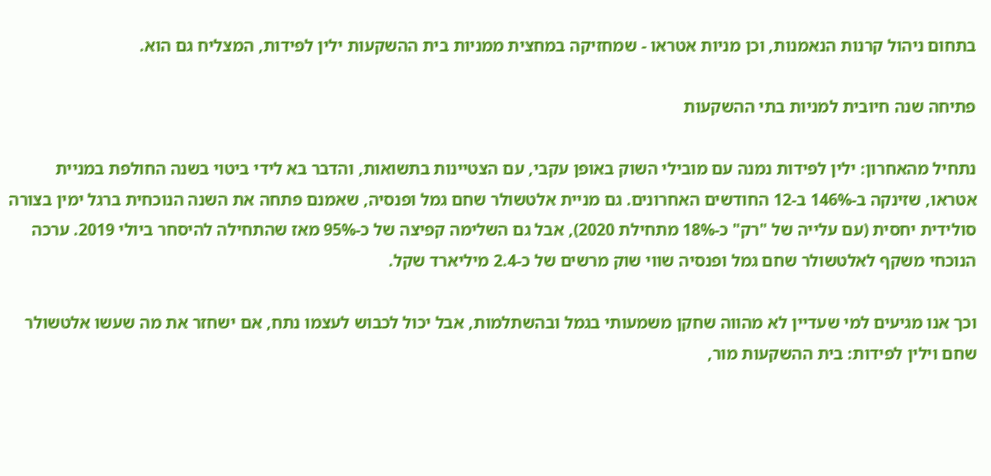בתחום ניהול קרנות הנאמנות, וכן מניות אטראו - שמחזיקה במחצית ממניות בית ההשקעות ילין לפידות, המצליח גם הוא.

פתיחה שנה חיובית למניות בתי ההשקעות

נתחיל מהאחרון: ילין לפידות נמנה עם מובילי השוק באופן עקבי, עם הצטיינות בתשואות, והדבר בא לידי ביטוי בשנה החולפת במניית אטראו, שזינקה ב-146% ב-12 החודשים האחרונים. גם מניית אלטשולר שחם גמל ופנסיה, שאמנם פתחה את השנה הנוכחית ברגל ימין בצורה סולידית יחסית (עם עלייה של "רק" כ-18% מתחילת 2020), אבל גם השלימה קפיצה של כ-95% מאז שהתחילה להיסחר ביולי 2019. ערכה הנוכחי משקף לאלטשולר שחם גמל ופנסיה שווי שוק מרשים של כ-2.4 מיליארד שקל.

וכך אנו מגיעים למי שעדיין לא מהווה שחקן משמעותי בגמל ובהשתלמות, אבל יכול לכבוש לעצמו נתח, אם ישחזר את מה שעשו אלטשולר שחם וילין לפידות: בית ההשקעות מור,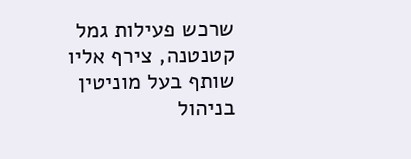שרכש פעילות גמל קטנטנה, צירף אליו שותף בעל מוניטין בניהול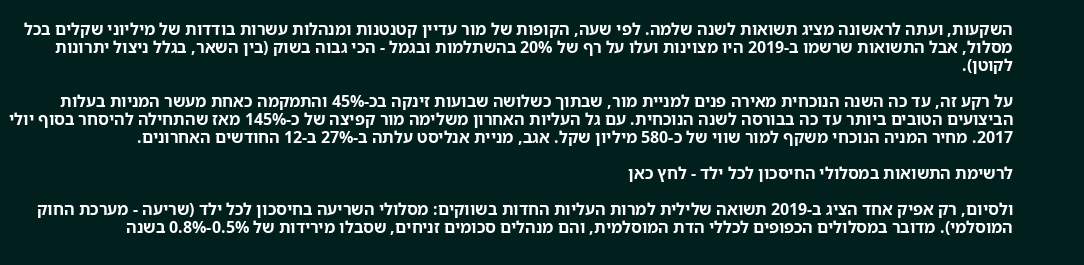השקעות, ועתה לראשונה מציג תשואות לשנה שלמה. לפי שעה, הקופות של מור עדיין קטנטנות ומנהלות עשרות בודדות של מיליוני שקלים בכל מסלול, אבל התשואות שרשמו ב-2019 היו מצוינות ועלו על רף של 20% בהשתלמות ובגמל - הכי גבוה בשוק (בין השאר, בגלל ניצול יתרונות לקוטן).

על רקע זה, עד כה השנה הנוכחית מאירה פנים למניית מור, שבתוך כשלושה שבועות זינקה בכ-45% והתמקמה כאחת מעשר המניות בעלות הביצועים הטובים ביותר עד כה בבורסה לשנה הנוכחית. עם גל העליות האחרון משלימה מור קפיצה של כ-145% מאז שהתחילה להיסחר בסוף יולי 2017. מחיר המניה הנוכחי משקף למור שווי של כ-580 מיליון שקל. אגב, מניית אנליסט עלתה ב-27% ב-12 החודשים האחרונים.

לרשימת התשואות במסלולי החיסכון לכל ילד - לחץ כאן

ולסיום, רק אפיק אחד הציג ב-2019 תשואה שלילית למרות העליות החדות בשווקים: מסלולי השריעה בחיסכון לכל ילד (שריעה - מערכת החוק המוסלמי). מדובר במסלולים הכפופים לכללי הדת המוסלמית, והם מנהלים סכומים זניחים, שסבלו מירידות של 0.5%-0.8% בשנה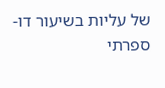של עליות בשיעור דו-ספרתי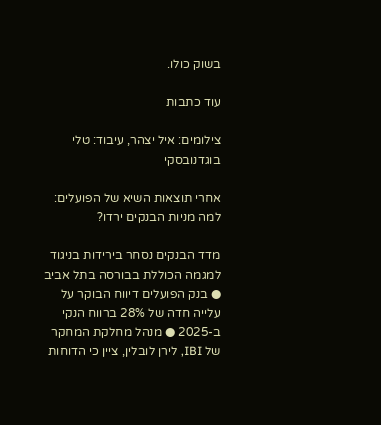בשוק כולו.

עוד כתבות

צילומים: איל יצהר, עיבוד: טלי בוגדנובסקי

אחרי תוצאות השיא של הפועלים: למה מניות הבנקים ירדו?

מדד הבנקים נסחר בירידות בניגוד למגמה הכוללת בבורסה בתל אביב ● בנק הפועלים דיווח הבוקר על עלייה חדה של 28% ברווח הנקי ב-2025 ● מנהל מחלקת המחקר של IBI, לירן לובלין, ציין כי הדוחות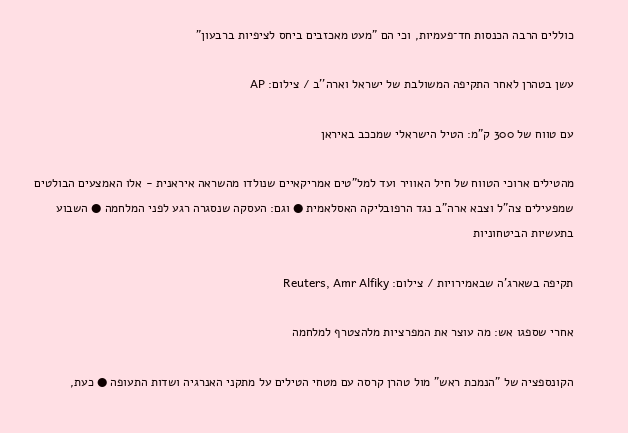כוללים הרבה הכנסות חד־פעמיות, וכי הם "מעט מאכזבים ביחס לציפיות ברבעון"

עשן בטהרן לאחר התקיפה המשולבת של ישראל וארה''ב / צילום: AP

עם טווח של 300 ק"מ: הטיל הישראלי שמככב באיראן

מהטילים ארוכי הטווח של חיל האוויר ועד למל"טים אמריקאיים שנולדו מהשראה איראנית - אלו האמצעים הבולטים שמפעילים צה"ל וצבא ארה"ב נגד הרפובליקה האסלאמית ● וגם: העסקה שנסגרה רגע לפני המלחמה ● השבוע בתעשיות הביטחוניות

תקיפה בשארג'ה שבאמירויות / צילום: Reuters, Amr Alfiky

אחרי שספגו אש: מה עוצר את המפרציות מלהצטרף למלחמה

הקונספציה של "הנמכת ראש" מול טהרן קרסה עם מטחי הטילים על מתקני האנרגיה ושדות התעופה ● כעת,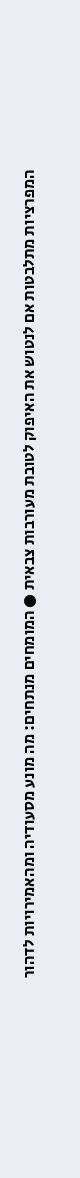המפרציות מתלבטות אם לנטוש את האיפוק לטובת מעורבות צבאית ● המומחים מנתחים: מה מונע מסעודיה ומהאמירויות לדהור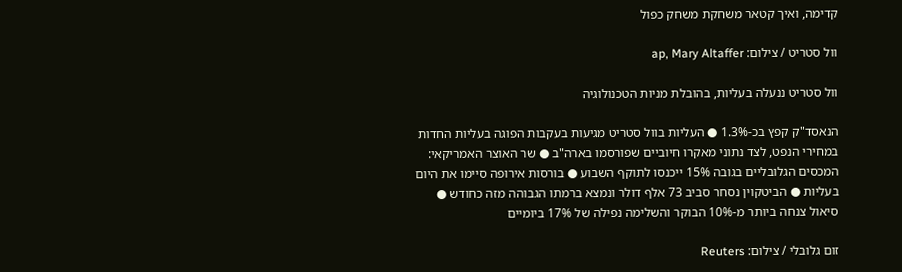קדימה, ואיך קטאר משחקת משחק כפול

וול סטריט / צילום: ap, Mary Altaffer

וול סטריט ננעלה בעליות, בהובלת מניות הטכנולוגיה

הנאסד"ק קפץ בכ-1.3% ● העליות בוול סטריט מגיעות בעקבות הפוגה בעליות החדות במחירי הנפט, לצד נתוני מאקרו חיוביים שפורסמו בארה"ב ● שר האוצר האמריקאי: המכסים הגלובליים בגובה 15% ייכנסו לתוקף השבוע ● בורסות אירופה סיימו את היום בעליות ● הביטקוין נסחר סביב 73 אלף דולר ונמצא ברמתו הגבוהה מזה כחודש ● סיאול צנחה ביותר מ-10% הבוקר והשלימה נפילה של 17% ביומיים

זום גלובלי / צילום: Reuters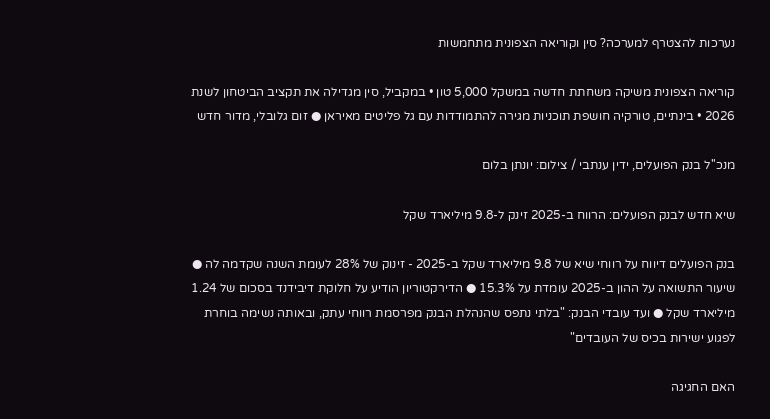נערכות להצטרף למערכה? סין וקוריאה הצפונית מתחמשות

קוריאה הצפונית משיקה משחתת חדשה במשקל 5,000 טון • במקביל, סין מגדילה את תקציב הביטחון לשנת 2026 • בינתיים, טורקיה חושפת תוכניות מגירה להתמודדות עם גל פליטים מאיראן ● זום גלובלי, מדור חדש

מנכ''ל בנק הפועלים, ידין ענתבי / צילום: יונתן בלום

שיא חדש לבנק הפועלים: הרווח ב-2025 זינק ל-9.8 מיליארד שקל

בנק הפועלים דיווח על רווחי שיא של 9.8 מיליארד שקל ב-2025 - זינוק של 28% לעומת השנה שקדמה לה ● שיעור התשואה על ההון ב-2025 עומדת על 15.3% ● הדירקטוריון הודיע על חלוקת דיבידנד בסכום של 1.24 מיליארד שקל ● ועד עובדי הבנק: "בלתי נתפס שהנהלת הבנק מפרסמת רווחי עתק, ובאותה נשימה בוחרת לפגוע ישירות בכיס של העובדים"

האם החגיגה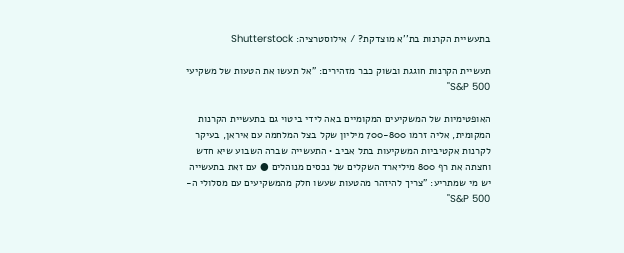בתעשיית הקרנות בת''א מוצדקת? / אילוסטרציה: Shutterstock

תעשיית הקרנות חוגגת ובשוק כבר מזהירים: "אל תעשו את הטעות של משקיעי S&P 500"

האופטימיות של המשקיעים המקומיים באה לידי ביטוי גם בתעשיית הקרנות המקומית, אליה זרמו 700-800 מיליון שקל בצל המלחמה עם איראן, בעיקר לקרנות אקטיביות המשקיעות בתל אביב • התעשייה שברה השבוע שיא חדש וחצתה את רף 800 מיליארד השקלים של נכסים מנוהלים ● עם זאת בתעשייה יש מי שמתריע: "צריך להיזהר מהטעות שעשו חלק מהמשקיעים עם מסלולי ה-S&P 500"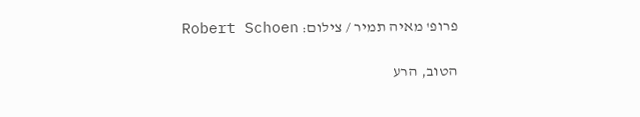פרופ' מאיה תמיר / צילום: Robert Schoen

הטוב, הרע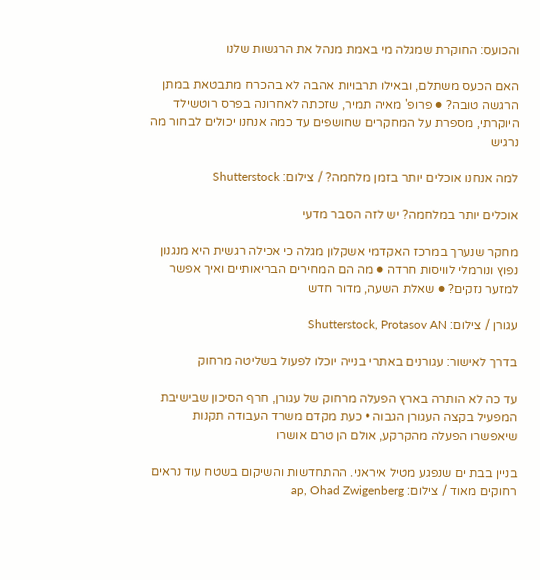והכועס: החוקרת שמגלה מי באמת מנהל את הרגשות שלנו

האם הכעס משתלם, ובאילו תרבויות אהבה לא בהכרח מתבטאת במתן הרגשה טובה? ● פרופ' מאיה תמיר, שזכתה לאחרונה בפרס רוטשילד היוקרתי, מספרת על המחקרים שחושפים עד כמה אנחנו יכולים לבחור מה נרגיש

למה אנחנו אוכלים יותר בזמן מלחמה? / צילום: Shutterstock

אוכלים יותר במלחמה? יש לזה הסבר מדעי

מחקר שנערך במרכז האקדמי אשקלון מגלה כי אכילה רגשית היא מנגנון נפוץ ונורמלי לוויסות חרדה ● מה הם המחירים הבריאותיים ואיך אפשר למזער נזקים? ● שאלת השעה, מדור חדש

עגורן / צילום: Shutterstock, Protasov AN

בדרך לאישור: עגורנים באתרי בנייה יוכלו לפעול בשליטה מרחוק

עד כה לא הותרה בארץ הפעלה מרחוק של עגורן, חרף הסיכון שבישיבת המפעיל בקצה העגורן הגבוה • כעת מקדם משרד העבודה תקנות שיאפשרו הפעלה מהקרקע, אולם הן טרם אושרו

בניין בבת ים שנפגע מטיל איראני. ההתחדשות והשיקום בשטח עוד נראים רחוקים מאוד / צילום: ap, Ohad Zwigenberg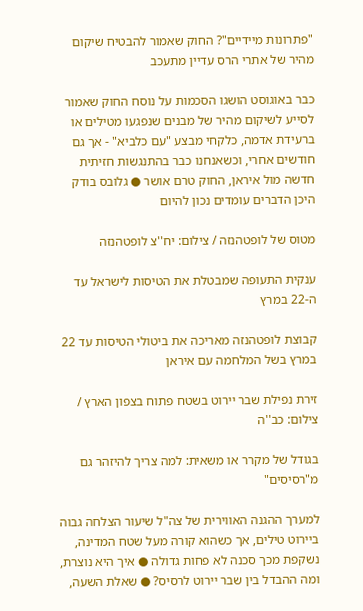"פתרונות מיידיים"? החוק שאמור להבטיח שיקום מהיר של אתרי הרס עדיין מתעכב

כבר באוגוסט הושגו הסכמות על נוסח החוק שאמור לסייע לשיקום מהיר של מבנים שנפגעו מטילים או ברעידת אדמה, כלקחי מבצע "עם כלביא" - אך גם חודשים אחרי, וכשאנחנו כבר בהתנגשות חזיתית חדשה מול איראן, החוק טרם אושר ● גלובס בודק היכן הדברים עומדים נכון להיום

מטוס של לופטהנזה / צילום: יח''צ לופטהנזה

ענקית התעופה שמבטלת את הטיסות לישראל עד ה-22 במרץ

קבוצת לופטהנזה מאריכה את ביטולי הטיסות עד 22 במרץ בשל המלחמה עם איראן

זירת נפילת שבר יירוט בשטח פתוח בצפון הארץ / צילום: כב''ה

בגודל של מקרר או משאית: למה צריך להיזהר גם מ"רסיסים"

למערך ההגנה האווירית של צה"ל שיעור הצלחה גבוה ביירוט טילים, אך כשהוא קורה מעל שטח המדינה, נשקפת מכך סכנה לא פחות גדולה ● איך היא נוצרת, ומה ההבדל בין שבר יירוט לרסיס? ● שאלת השעה,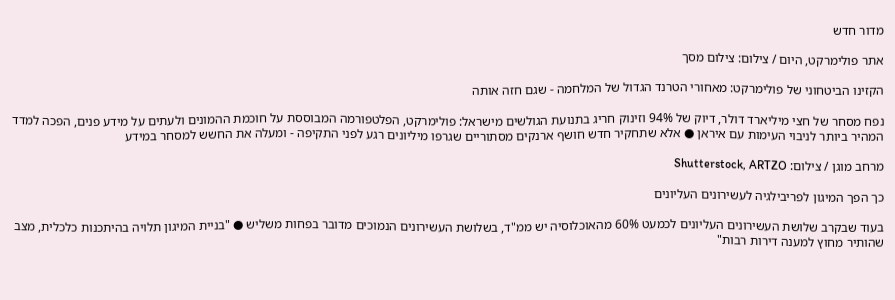מדור חדש

אתר פולימרקט, היום / צילום: צילום מסך

הקזינו הביטחוני של פולימרקט: מאחורי הטרנד הגדול של המלחמה - שגם חזה אותה

נפח מסחר של חצי מיליארד דולר, דיוק של 94% וזינוק חריג בתנועת הגולשים מישראל: פולימרקט, הפלטפורמה המבוססת על חוכמת ההמונים ולעתים על מידע פנים, הפכה למדד המהיר ביותר לניבוי העימות עם איראן ● אלא שתחקיר חדש חושף ארנקים מסתוריים שגרפו מיליונים רגע לפני התקיפה - ומעלה את החשש למסחר במידע

מרחב מוגן / צילום: Shutterstock, ARTZO

כך הפך המיגון לפריבילגיה לעשירונים העליונים

בעוד שבקרב שלושת העשירונים העליונים לכמעט 60% מהאוכלוסיה יש ממ"ד, בשלושת העשירונים הנמוכים מדובר בפחות משליש ● "בניית המיגון תלויה בהיתכנות כלכלית, מצב שהותיר מחוץ למענה דירות רבות"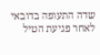שדה התעופה בדובאי לאחר פגיעת הטיל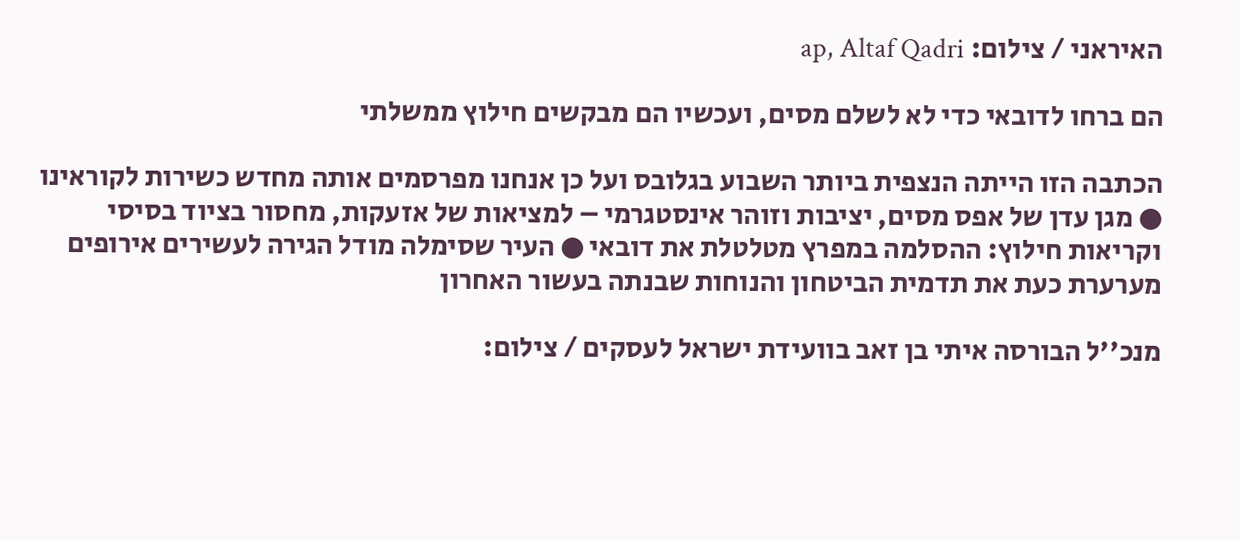האיראני / צילום: ap, Altaf Qadri

הם ברחו לדובאי כדי לא לשלם מסים, ועכשיו הם מבקשים חילוץ ממשלתי

הכתבה הזו הייתה הנצפית ביותר השבוע בגלובס ועל כן אנחנו מפרסמים אותה מחדש כשירות לקוראינו ● מגן עדן של אפס מסים, יציבות וזוהר אינסטגרמי – למציאות של אזעקות, מחסור בציוד בסיסי וקריאות חילוץ: ההסלמה במפרץ מטלטלת את דובאי ● העיר שסימלה מודל הגירה לעשירים אירופים מערערת כעת את תדמית הביטחון והנוחות שבנתה בעשור האחרון

מנכ''ל הבורסה איתי בן זאב בוועידת ישראל לעסקים / צילום: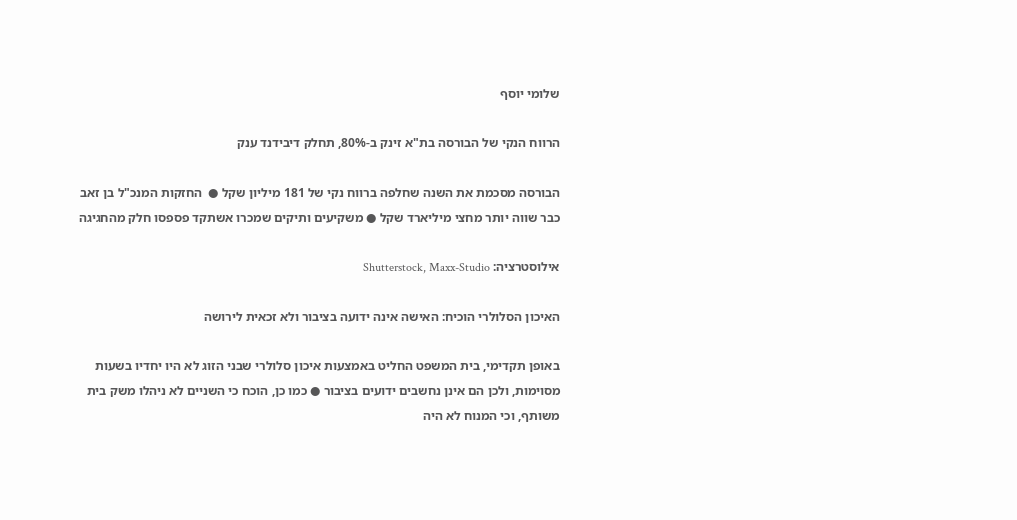שלומי יוסף

הרווח הנקי של הבורסה בת"א זינק ב-80%, תחלק דיבידנד ענק

הבורסה מסכמת את השנה שחלפה ברווח נקי של 181 מיליון שקל ●  החזקות המנכ"ל בן זאב כבר שווה יותר מחצי מיליארד שקל ● משקיעים ותיקים שמכרו אשתקד פספסו חלק מהחגיגה

אילוסטרציה: Shutterstock, Maxx-Studio

האיכון הסלולרי הוכיח: האישה אינה ידועה בציבור ולא זכאית לירושה

באופן תקדימי, בית המשפט החליט באמצעות איכון סלולרי שבני הזוג לא היו יחדיו בשעות מסוימות, ולכן הם אינן נחשבים ידועים בציבור ● כמו כן, הוכח כי השניים לא ניהלו משק בית משותף, וכי המנוח לא היה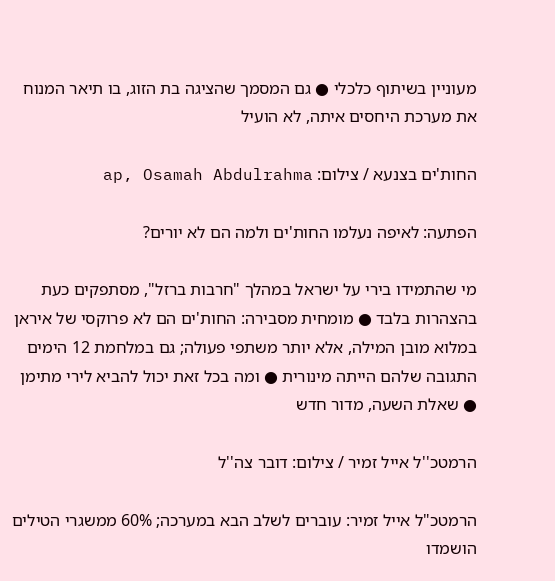מעוניין בשיתוף כלכלי ● גם המסמך שהציגה בת הזוג, בו תיאר המנוח את מערכת היחסים איתה, לא הועיל

החות'ים בצנעא / צילום: ap, Osamah Abdulrahma

הפתעה: לאיפה נעלמו החות'ים ולמה הם לא יורים?

מי שהתמידו בירי על ישראל במהלך "חרבות ברזל", מסתפקים כעת בהצהרות בלבד ● מומחית מסבירה: החות'ים הם לא פרוקסי של איראן במלוא מובן המילה, אלא יותר משתפי פעולה; גם במלחמת 12 הימים התגובה שלהם הייתה מינורית ● ומה בכל זאת יכול להביא לירי מתימן ● שאלת השעה, מדור חדש

הרמטכ''ל אייל זמיר / צילום: דובר צה''ל

הרמטכ"ל אייל זמיר: עוברים לשלב הבא במערכה; 60% ממשגרי הטילים הושמדו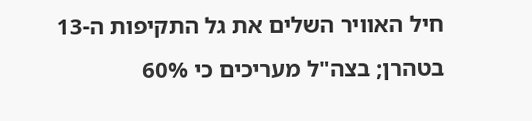חיל האוויר השלים את גל התקיפות ה-13 בטהרן; בצה"ל מעריכים כי 60%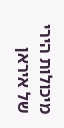מיכולות הירי של איראן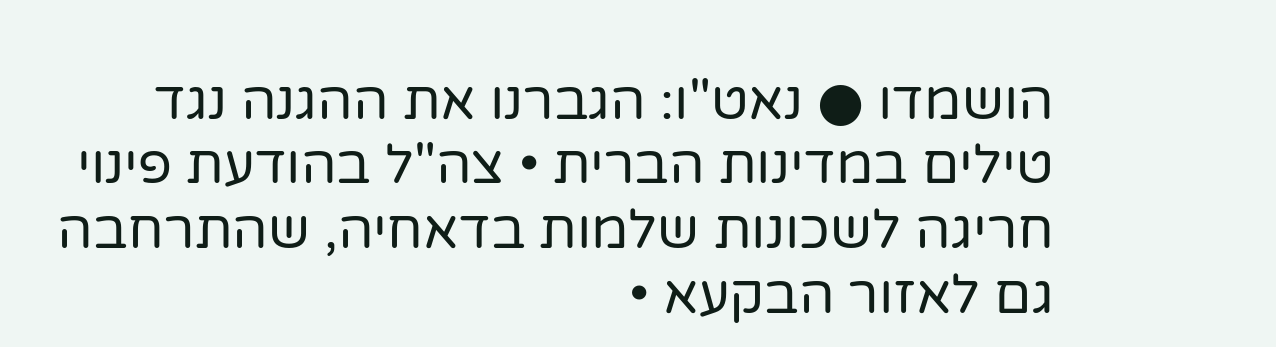הושמדו ● נאט"ו: הגברנו את ההגנה נגד טילים במדינות הברית • צה"ל בהודעת פינוי חריגה לשכונות שלמות בדאחיה, שהתרחבה גם לאזור הבקעא •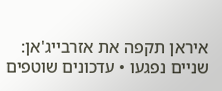איראן תקפה את אזרבייג'אן: שניים נפגעו • עדכונים שוטפים